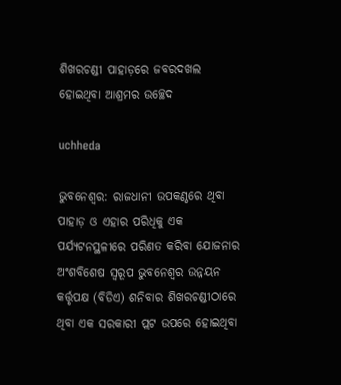ଶିଖରଚଣ୍ଡୀ ପାହାଡ଼ରେ ଜବରଦଖଲ ହୋଇଥିବା ଆଶ୍ରମର ଉଚ୍ଛେଦ

uchheda

ଭୁବନେଶ୍ୱର: ରାଜଧାନୀ ଉପକଣ୍ଠରେ ଥିବା ପାହାଡ଼ ଓ ଏହାର ପରିଧିକୁ ଏକ ପର୍ଯ୍ଯଟନସ୍ଥଳୀରେ ପରିଣତ କରିବା ଯୋଜନାର ଅଂଶବିଶେଷ ସ୍ୱରୂପ ଭୁବନେଶ୍ୱର ଉନ୍ନୟନ କର୍ତ୍ତୃପକ୍ଷ (ବିଡିଏ) ଶନିବାର ଶିଖରଚଣ୍ଡୀଠାରେ ଥିବା ଏକ ସରକାରୀ ପ୍ଲଟ ଉପରେ ହୋଇଥିବା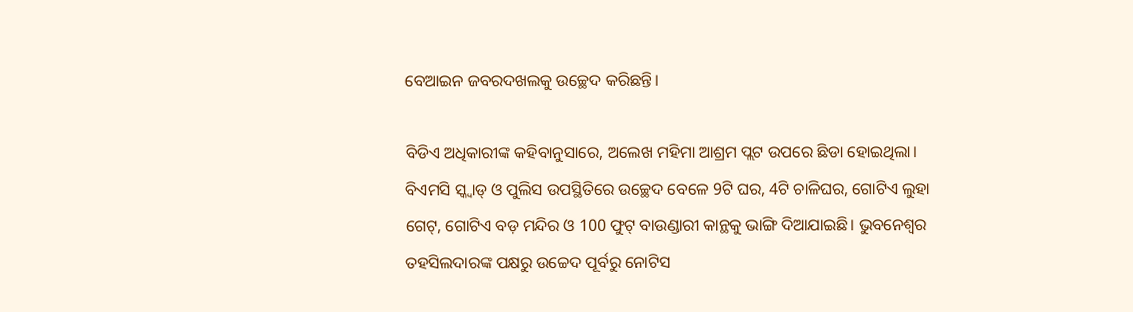ବେଆଇନ ଜବରଦଖଲକୁ ଉଚ୍ଛେଦ କରିଛନ୍ତି।

ବିଡିଏ ଅଧିକାରୀଙ୍କ କହିବାନୁସାରେ, ଅଲେଖ ମହିମା ଆଶ୍ରମ ପ୍ଲଟ ଉପରେ ଛିଡା ହୋଇଥିଲା। ବିଏମସି ସ୍କ୍ବାଡ୍ ଓ ପୁଲିସ ଉପସ୍ଥିତିରେ ଉଚ୍ଛେଦ ବେଳେ 9ଟି ଘର, 4ଟି ଚାଳିଘର, ଗୋଟିଏ ଲୁହା ଗେଟ୍, ଗୋଟିଏ ବଡ଼ ମନ୍ଦିର ଓ 100 ଫୁଟ୍ ବାଉଣ୍ଡାରୀ କାନ୍ଥକୁ ଭାଙ୍ଗି ଦିଆଯାଇଛି। ଭୁବନେଶ୍ୱର ତହସିଲଦାରଙ୍କ ପକ୍ଷରୁ ଉଚ୍ଚେଦ ପୂର୍ବରୁ ନୋଟିସ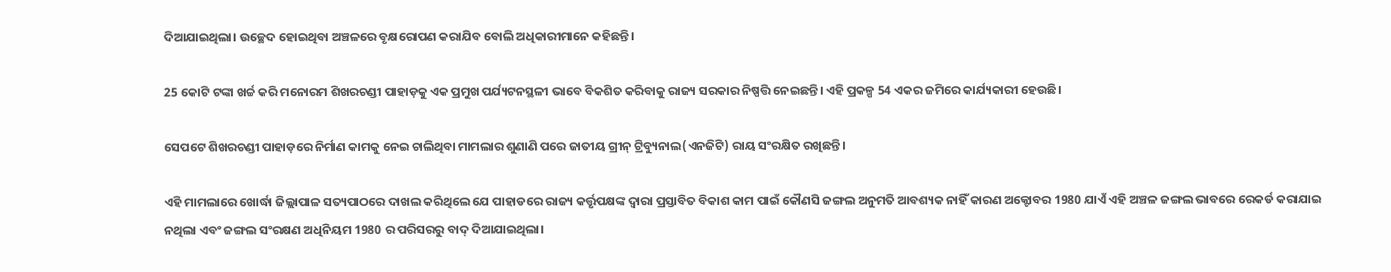ଦିଆଯାଇଥିଲା। ଉଚ୍ଛେଦ ହୋଇଥିବା ଅଞ୍ଚଳରେ ବୃକ୍ଷରୋପଣ କରାଯିବ ବୋଲି ଅଧିକାରୀମାନେ କହିଛନ୍ତି।

25 କୋଟି ଟଙ୍କା ଖର୍ଚ୍ଚ କରି ମନୋରମ ଶିଖରଚଣ୍ଡୀ ପାହାଡ଼କୁ ଏକ ପ୍ରମୁଖ ପର୍ଯ୍ୟଟନସ୍ଥଳୀ ଭାବେ ବିକଶିତ କରିବାକୁ ରାଜ୍ୟ ସରକାର ନିଷ୍ପତ୍ତି ନେଇଛନ୍ତି। ଏହି ପ୍ରକଳ୍ପ 54 ଏକର ଜମିରେ କାର୍ଯ୍ୟକାରୀ ହେଉଛି।

ସେପଟେ ଶିଖରଚଣ୍ଡୀ ପାହାଡ଼ରେ ନିର୍ମାଣ କାମକୁ ନେଇ ଚାଲିଥିବା ମାମଲାର ଶୁଣାଣି ପରେ ଜାତୀୟ ଗ୍ରୀନ୍ ଟ୍ରିବ୍ୟୁନାଲ(ଏନଜିଟି) ରାୟ ସଂରକ୍ଷିତ ରଖିଛନ୍ତି।

ଏହି ମାମଲାରେ ଖୋର୍ଦ୍ଧା ଜିଲ୍ଲାପାଳ ସତ୍ୟପାଠରେ ଦାଖଲ କରିଥିଲେ ଯେ ପାହାଡରେ ରାଜ୍ୟ କର୍ତ୍ତୃପକ୍ଷଙ୍କ ଦ୍ୱାରା ପ୍ରସ୍ତାବିତ ବିକାଶ କାମ ପାଇଁ କୌଣସି ଜଙ୍ଗଲ ଅନୁମତି ଆବଶ୍ୟକ ନାହିଁ କାରଣ ଅକ୍ଟୋବର 1980 ଯାଏଁ ଏହି ଅଞ୍ଚଳ ଜଙ୍ଗଲ ଭାବରେ ରେକର୍ଡ କରାଯାଇ ନଥିଲା ଏବଂ ଜଙ୍ଗଲ ସଂରକ୍ଷଣ ଅଧିନିୟମ 1980 ର ପରିସରରୁ ବାଦ୍ ଦିଆଯାଇଥିଲା।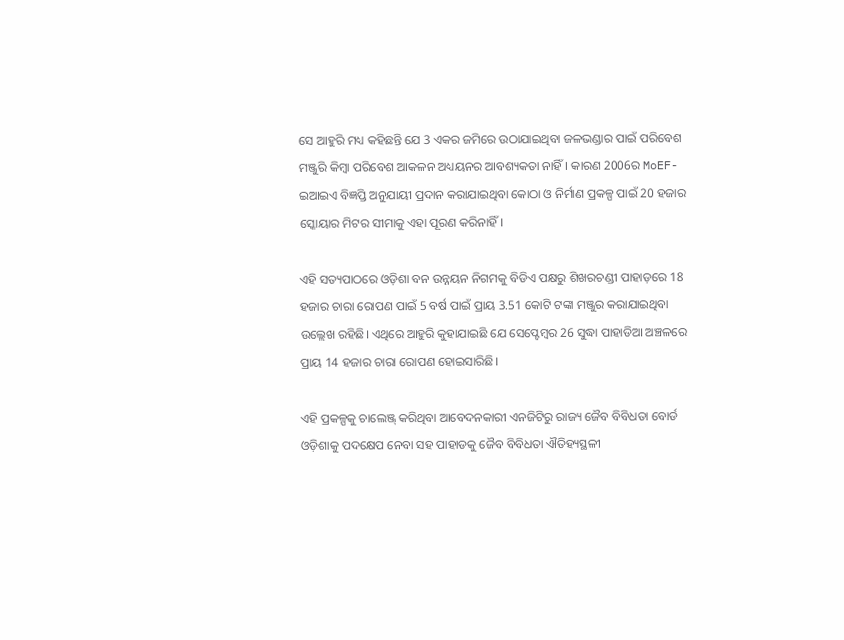ସେ ଆହୁରି ମଧ୍ୟ କହିଛନ୍ତି ଯେ 3 ଏକର ଜମିରେ ଉଠାଯାଇଥିବା ଜଳଭଣ୍ଡାର ପାଇଁ ପରିବେଶ ମଞ୍ଜୁରି କିମ୍ବା ପରିବେଶ ଆକଳନ ଅଧ୍ୟୟନର ଆବଶ୍ୟକତା ନାହିଁ। କାରଣ 2006ର MoEF-ଇଆଇଏ ବିଜ୍ଞପ୍ତି ଅନୁଯାୟୀ ପ୍ରଦାନ କରାଯାଇଥିବା କୋଠା ଓ ନିର୍ମାଣ ପ୍ରକଳ୍ପ ପାଇଁ 20 ହଜାର ସ୍କୋୟାର ମିଟର ସୀମାକୁ ଏହା ପୂରଣ କରିନାହିଁ।

ଏହି ସତ୍ୟପାଠରେ ଓଡ଼ିଶା ବନ ଉନ୍ନୟନ ନିଗମକୁ ବିଡିଏ ପକ୍ଷରୁ ଶିଖରଚଣ୍ଡୀ ପାହାଡ଼ରେ 18 ହଜାର ଚାରା ରୋପଣ ପାଇଁ 5 ବର୍ଷ ପାଇଁ ପ୍ରାୟ 3.51 କୋଟି ଟଙ୍କା ମଞ୍ଜୁର କରାଯାଇଥିବା ଉଲ୍ଲେଖ ରହିଛି। ଏଥିରେ ଆହୁରି କୁହାଯାଇଛି ଯେ ସେପ୍ଟେମ୍ବର 26 ସୁଦ୍ଧା ପାହାଡିଆ ଅଞ୍ଚଳରେ ପ୍ରାୟ 14 ହଜାର ଚାରା ରୋପଣ ହୋଇସାରିଛି।

ଏହି ପ୍ରକଳ୍ପକୁ ଚାଲେଞ୍ଜ୍ କରିଥିବା ଆବେଦନକାରୀ ଏନଜିଟିରୁ ରାଜ୍ୟ ଜୈବ ବିବିଧତା ବୋର୍ଡ ଓଡ଼ିଶାକୁ ପଦକ୍ଷେପ ନେବା ସହ ପାହାଡକୁ ଜୈବ ବିବିଧତା ଐତିହ୍ୟସ୍ଥଳୀ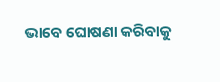ଭାବେ ଘୋଷଣା କରିବାକୁ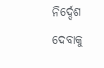ନିର୍ଦ୍ଦେଶ ଦେବାକୁ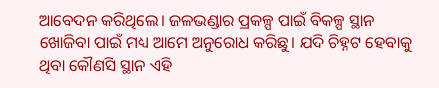ଆବେଦନ କରିଥିଲେ। ଜଳଭଣ୍ଡାର ପ୍ରକଳ୍ପ ପାଇଁ ବିକଳ୍ପ ସ୍ଥାନ ଖୋଜିବା ପାଇଁ ମଧ୍ୟ ଆମେ ଅନୁରୋଧ କରିଛୁ। ଯଦି ଚିହ୍ନଟ ହେବାକୁ ଥିବା କୌଣସି ସ୍ଥାନ ଏହି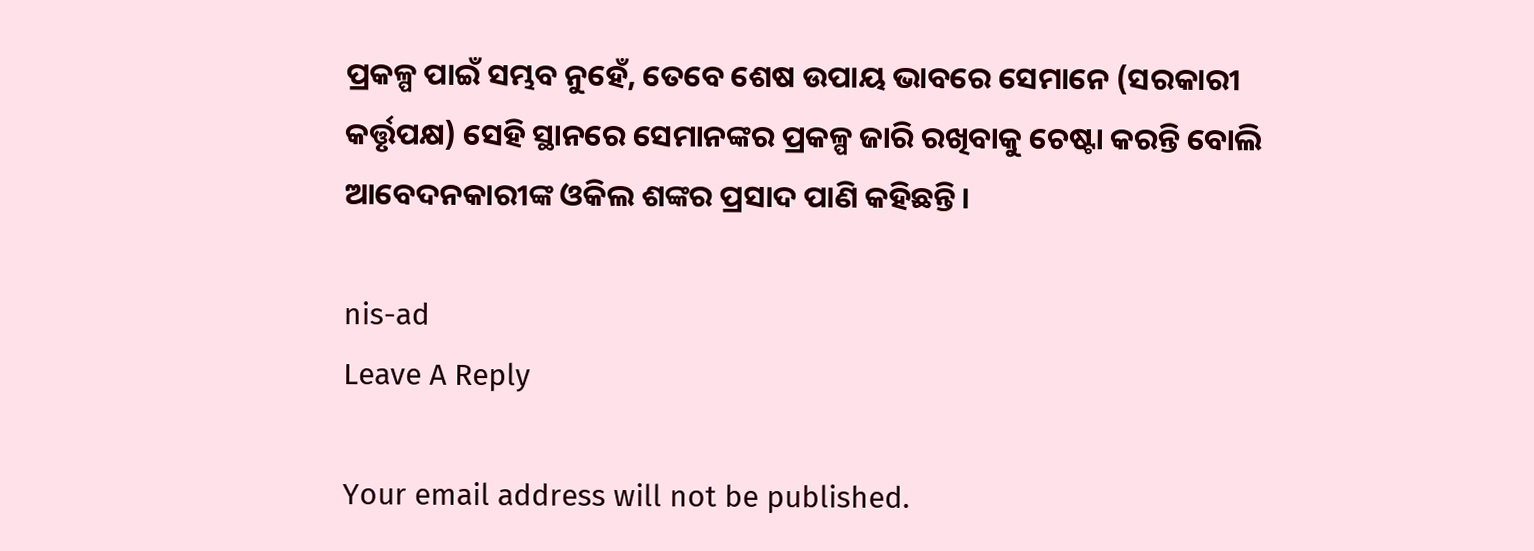ପ୍ରକଳ୍ପ ପାଇଁ ସମ୍ଭବ ନୁହେଁ, ତେବେ ଶେଷ ଉପାୟ ଭାବରେ ସେମାନେ (ସରକାରୀ କର୍ତ୍ତୃପକ୍ଷ) ସେହି ସ୍ଥାନରେ ସେମାନଙ୍କର ପ୍ରକଳ୍ପ ଜାରି ରଖିବାକୁ ଚେଷ୍ଟା କରନ୍ତି ବୋଲି ଆବେଦନକାରୀଙ୍କ ଓକିଲ ଶଙ୍କର ପ୍ରସାଦ ପାଣି କହିଛନ୍ତି।

nis-ad
Leave A Reply

Your email address will not be published.